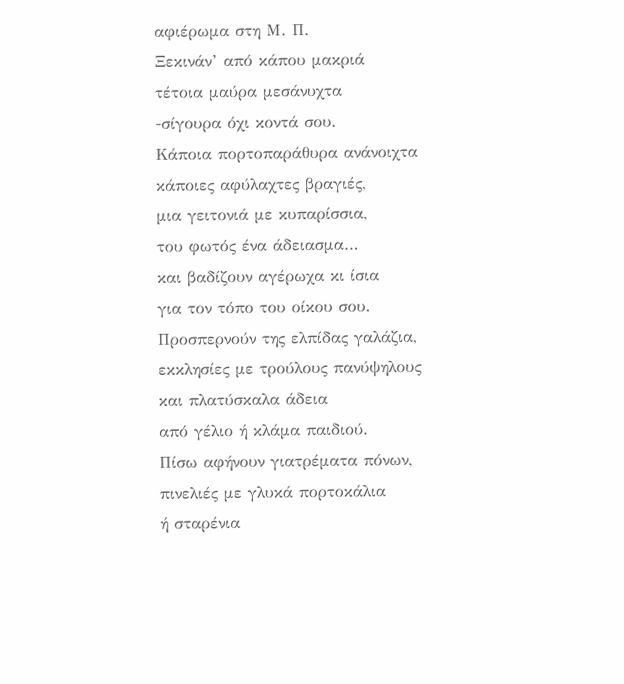αφιέρωμα στη Μ. Π.
Ξεκινάν’ από κάπου μακριά
τέτοια μαύρα μεσάνυχτα
-σίγουρα όχι κοντά σου.
Κάποια πορτοπαράθυρα ανάνοιχτα
κάποιες αφύλαχτες βραγιές,
μια γειτονιά με κυπαρίσσια,
του φωτός ένα άδειασμα…
και βαδίζουν αγέρωχα κι ίσια
για τον τόπο του οίκου σου.
Προσπερνούν της ελπίδας γαλάζια,
εκκλησίες με τρούλους πανύψηλους
και πλατύσκαλα άδεια
από γέλιο ή κλάμα παιδιού.
Πίσω αφήνουν γιατρέματα πόνων,
πινελιές με γλυκά πορτοκάλια
ή σταρένια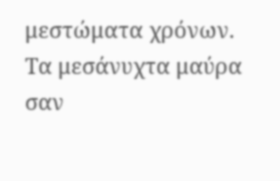μεστώματα χρόνων.
Τα μεσάνυχτα μαύρα σαν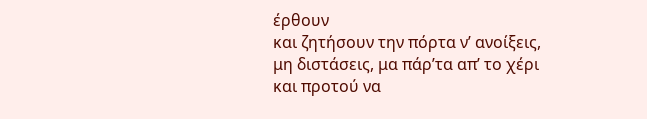έρθουν
και ζητήσουν την πόρτα ν’ ανοίξεις,
μη διστάσεις, μα πάρ’τα απ’ το χέρι
και προτού να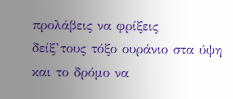προλάβεις να φρίξεις
δείξ’τους τόξο ουράνιο στα ύψη
και το δρόμο να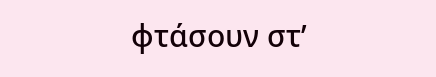φτάσουν στ’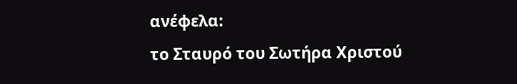ανέφελα:
το Σταυρό του Σωτήρα Χριστού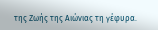της Ζωής της Αιώνιας τη γέφυρα.